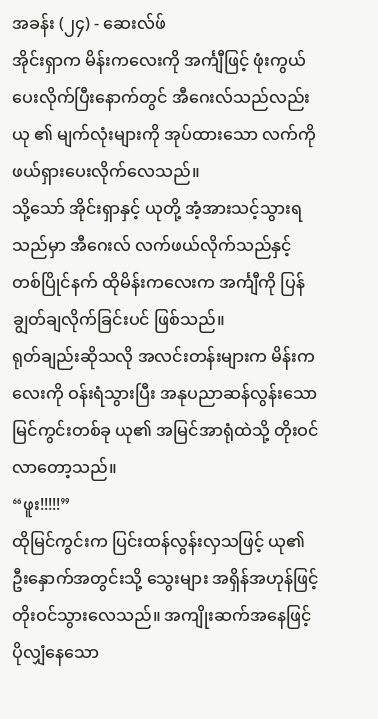အခန်း (၂၄) - ဆေးလ်ဖ်
အိုင်းရှာက မိန်းကလေးကို အင်္ကျီဖြင့် ဖုံးကွယ်ပေးလိုက်ပြီးနောက်တွင် အီဂေးလ်သည်လည်း ယု ၏ မျက်လုံးများကို အုပ်ထားသော လက်ကို ဖယ်ရှားပေးလိုက်လေသည်။
သို့သော် အိုင်းရှာနှင့် ယုတို့ အံ့အားသင့်သွားရသည်မှာ အီဂေးလ် လက်ဖယ်လိုက်သည်နှင့် တစ်ပြိုင်နက် ထိုမိန်းကလေးက အင်္ကျီကို ပြန်ချွတ်ချလိုက်ခြင်းပင် ဖြစ်သည်။
ရုတ်ချည်းဆိုသလို အလင်းတန်းများက မိန်းကလေးကို ဝန်းရံသွားပြီး အနုပညာဆန်လွန်းသော မြင်ကွင်းတစ်ခု ယု၏ အမြင်အာရုံထဲသို့ တိုးဝင်လာတော့သည်။
“ဖူး!!!!!”
ထိုမြင်ကွင်းက ပြင်းထန်လွန်းလှသဖြင့် ယု၏ ဦးနှောက်အတွင်းသို့ သွေးများ အရှိန်အဟုန်ဖြင့် တိုးဝင်သွားလေသည်။ အကျိုးဆက်အနေဖြင့် ပိုလျှံနေသော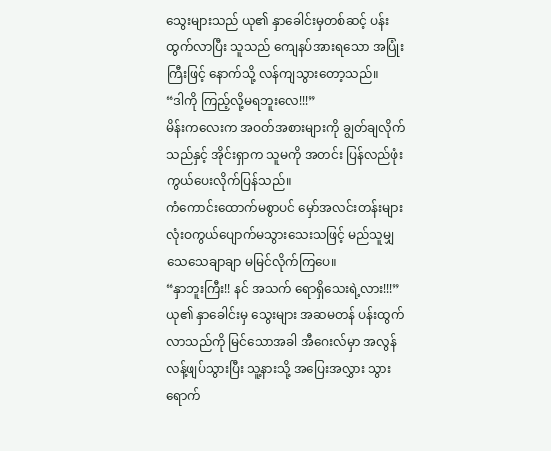သွေးများသည် ယု၏ နှာခေါင်းမှတစ်ဆင့် ပန်းထွက်လာပြီး သူသည် ကျေနပ်အားရသော အပြုံးကြီးဖြင့် နောက်သို့ လန်ကျသွားတော့သည်။
“ဒါကို ကြည့်လို့မရဘူးလေ!!!”
မိန်းကလေးက အဝတ်အစားများကို ချွတ်ချလိုက်သည်နှင့် အိုင်းရှာက သူမကို အတင်း ပြန်လည်ဖုံးကွယ်ပေးလိုက်ပြန်သည်။
ကံကောင်းထောက်မစွာပင် မှော်အလင်းတန်းများ လုံးဝကွယ်ပျောက်မသွားသေးသဖြင့် မည်သူမျှ သေသေချာချာ မမြင်လိုက်ကြပေ။
“နှာဘူးကြီး!! နင် အသက် ရောရှိသေးရဲ့လား!!!”
ယု၏ နှာခေါင်းမှ သွေးများ အဆမတန် ပန်းထွက်လာသည်ကို မြင်သောအခါ အီဂေးလ်မှာ အလွန်လန့်ဖျပ်သွားပြီး သူ့နားသို့ အပြေးအလွှား သွားရောက်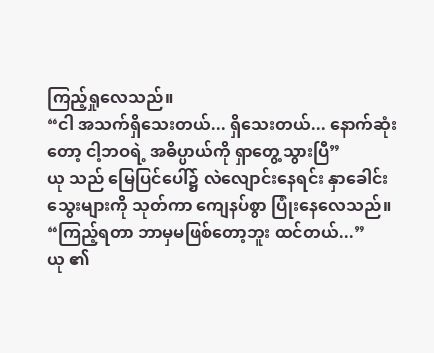ကြည့်ရှုလေသည်။
“ငါ အသက်ရှိသေးတယ်... ရှိသေးတယ်... နောက်ဆုံးတော့ ငါ့ဘဝရဲ့ အဓိပ္ပာယ်ကို ရှာတွေ့သွားပြီ”
ယု သည် မြေပြင်ပေါ်၌ လဲလျောင်းနေရင်း နှာခေါင်းသွေးများကို သုတ်ကာ ကျေနပ်စွာ ပြုံးနေလေသည်။
“ကြည့်ရတာ ဘာမှမဖြစ်တော့ဘူး ထင်တယ်...”
ယု ၏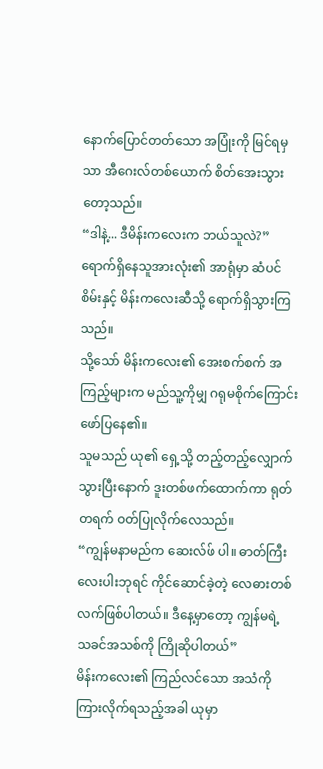နောက်ပြောင်တတ်သော အပြုံးကို မြင်ရမှသာ အီဂေးလ်တစ်ယောက် စိတ်အေးသွားတော့သည်။
“ဒါနဲ့... ဒီမိန်းကလေးက ဘယ်သူလဲ?”
ရောက်ရှိနေသူအားလုံး၏ အာရုံမှာ ဆံပင်စိမ်းနှင့် မိန်းကလေးဆီသို့ ရောက်ရှိသွားကြသည်။
သို့သော် မိန်းကလေး၏ အေးစက်စက် အကြည့်များက မည်သူ့ကိုမျှ ဂရုမစိုက်ကြောင်း ဖော်ပြနေ၏။
သူမသည် ယု၏ ရှေ့သို့ တည့်တည့်လျှောက်သွားပြီးနောက် ဒူးတစ်ဖက်ထောက်ကာ ရုတ်တရက် ဝတ်ပြုလိုက်လေသည်။
“ကျွန်မနာမည်က ဆေးလ်ဖ် ပါ။ ဓာတ်ကြီးလေးပါးဘုရင် ကိုင်ဆောင်ခဲ့တဲ့ လေဓားတစ်လက်ဖြစ်ပါတယ်။ ဒီနေ့မှာတော့ ကျွန်မရဲ့ သခင်အသစ်ကို ကြိုဆိုပါတယ်”
မိန်းကလေး၏ ကြည်လင်သော အသံကို ကြားလိုက်ရသည့်အခါ ယုမှာ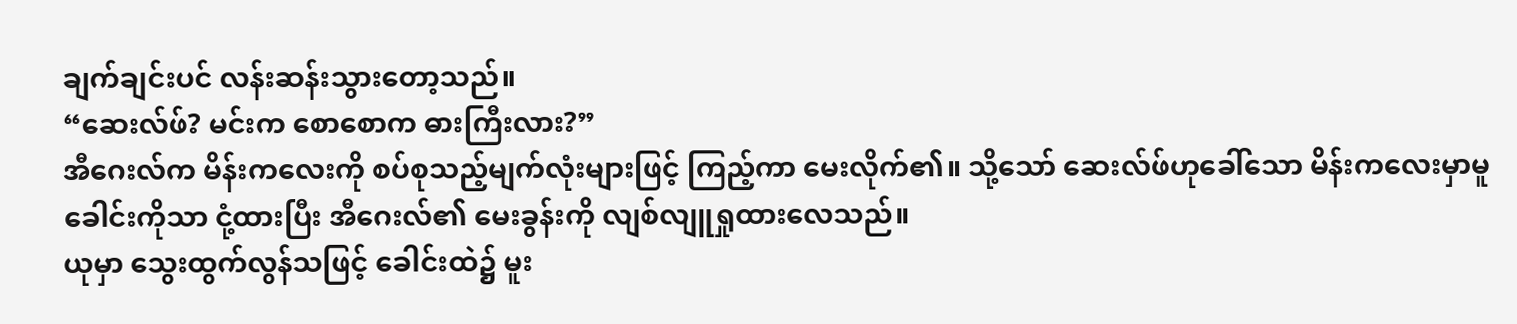ချက်ချင်းပင် လန်းဆန်းသွားတော့သည်။
“ဆေးလ်ဖ်? မင်းက စောစောက ဓားကြီးလား?”
အီဂေးလ်က မိန်းကလေးကို စပ်စုသည့်မျက်လုံးများဖြင့် ကြည့်ကာ မေးလိုက်၏။ သို့သော် ဆေးလ်ဖ်ဟုခေါ်သော မိန်းကလေးမှာမူ ခေါင်းကိုသာ ငုံ့ထားပြီး အီဂေးလ်၏ မေးခွန်းကို လျစ်လျူရှုထားလေသည်။
ယုမှာ သွေးထွက်လွန်သဖြင့် ခေါင်းထဲ၌ မူး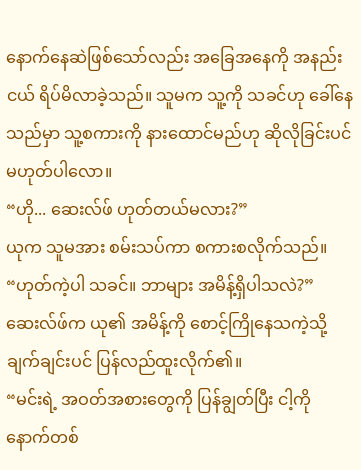နောက်နေဆဲဖြစ်သော်လည်း အခြေအနေကို အနည်းငယ် ရိပ်မိလာခဲ့သည်။ သူမက သူ့ကို သခင်ဟု ခေါ်နေသည်မှာ သူ့စကားကို နားထောင်မည်ဟု ဆိုလိုခြင်းပင် မဟုတ်ပါလော။
“ဟို... ဆေးလ်ဖ် ဟုတ်တယ်မလား?”
ယုက သူမအား စမ်းသပ်ကာ စကားစလိုက်သည်။
“ဟုတ်ကဲ့ပါ သခင်။ ဘာများ အမိန့်ရှိပါသလဲ?”
ဆေးလ်ဖ်က ယု၏ အမိန့်ကို စောင့်ကြိုနေသကဲ့သို့ ချက်ချင်းပင် ပြန်လည်ထူးလိုက်၏။
“မင်းရဲ့ အဝတ်အစားတွေကို ပြန်ချွတ်ပြီး ငါ့ကို နောက်တစ်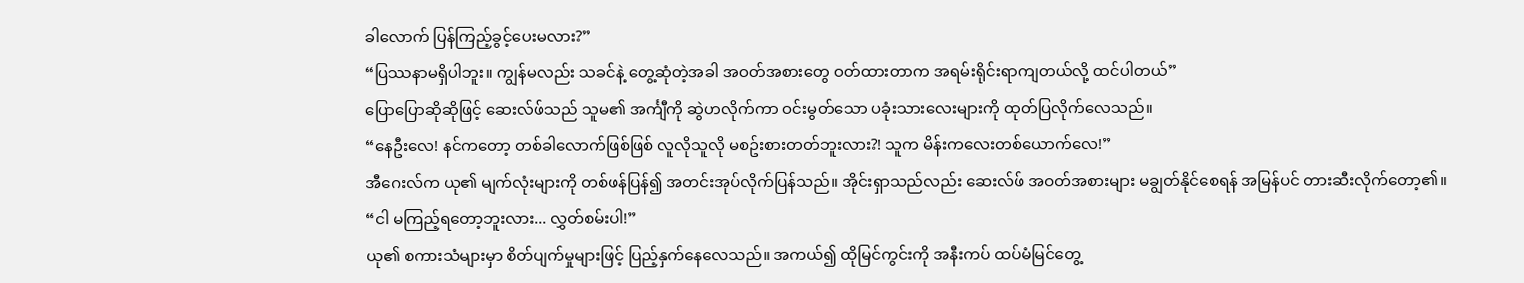ခါလောက် ပြန်ကြည့်ခွင့်ပေးမလား?”
“ပြဿနာမရှိပါဘူး။ ကျွန်မလည်း သခင်နဲ့ တွေ့ဆုံတဲ့အခါ အဝတ်အစားတွေ ဝတ်ထားတာက အရမ်းရိုင်းရာကျတယ်လို့ ထင်ပါတယ်”
ပြောပြောဆိုဆိုဖြင့် ဆေးလ်ဖ်သည် သူမ၏ အင်္ကျီကို ဆွဲဟလိုက်ကာ ဝင်းမွတ်သော ပခုံးသားလေးများကို ထုတ်ပြလိုက်လေသည်။
“နေဦးလေ! နင်ကတော့ တစ်ခါလောက်ဖြစ်ဖြစ် လူလိုသူလို မစဥ်းစားတတ်ဘူးလား?! သူက မိန်းကလေးတစ်ယောက်လေ!”
အီဂေးလ်က ယု၏ မျက်လုံးများကို တစ်ဖန်ပြန်၍ အတင်းအုပ်လိုက်ပြန်သည်။ အိုင်းရှာသည်လည်း ဆေးလ်ဖ် အဝတ်အစားများ မချွတ်နိုင်စေရန် အမြန်ပင် တားဆီးလိုက်တော့၏။
“ငါ မကြည့်ရတော့ဘူးလား... လွှတ်စမ်းပါ!”
ယု၏ စကားသံများမှာ စိတ်ပျက်မှုများဖြင့် ပြည့်နှက်နေလေသည်။ အကယ်၍ ထိုမြင်ကွင်းကို အနီးကပ် ထပ်မံမြင်တွေ့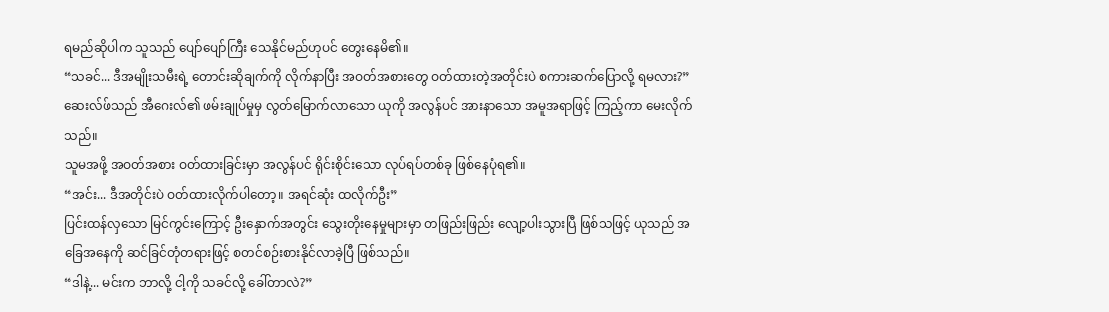ရမည်ဆိုပါက သူသည် ပျော်ပျော်ကြီး သေနိုင်မည်ဟုပင် တွေးနေမိ၏။
“သခင်... ဒီအမျိုးသမီးရဲ့ တောင်းဆိုချက်ကို လိုက်နာပြီး အဝတ်အစားတွေ ဝတ်ထားတဲ့အတိုင်းပဲ စကားဆက်ပြောလို့ ရမလား?”
ဆေးလ်ဖ်သည် အီဂေးလ်၏ ဖမ်းချုပ်မှုမှ လွတ်မြောက်လာသော ယုကို အလွန်ပင် အားနာသော အမူအရာဖြင့် ကြည့်ကာ မေးလိုက်သည်။
သူမအဖို့ အဝတ်အစား ဝတ်ထားခြင်းမှာ အလွန်ပင် ရိုင်းစိုင်းသော လုပ်ရပ်တစ်ခု ဖြစ်နေပုံရ၏။
“အင်း... ဒီအတိုင်းပဲ ဝတ်ထားလိုက်ပါတော့။ အရင်ဆုံး ထလိုက်ဦး”
ပြင်းထန်လှသော မြင်ကွင်းကြောင့် ဦးနှောက်အတွင်း သွေးတိုးနေမှုများမှာ တဖြည်းဖြည်း လျော့ပါးသွားပြီ ဖြစ်သဖြင့် ယုသည် အခြေအနေကို ဆင်ခြင်တုံတရားဖြင့် စတင်စဉ်းစားနိုင်လာခဲ့ပြီ ဖြစ်သည်။
“ဒါနဲ့... မင်းက ဘာလို့ ငါ့ကို သခင်လို့ ခေါ်တာလဲ?”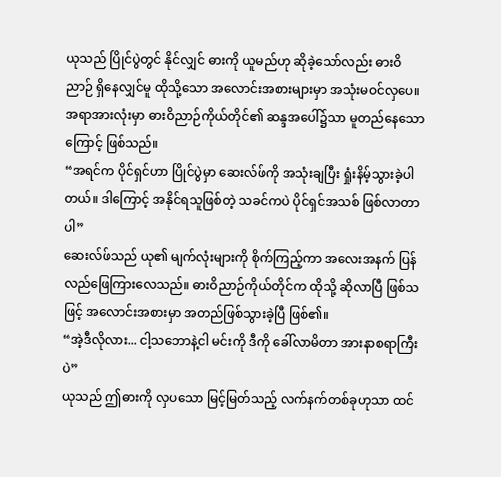ယုသည် ပြိုင်ပွဲတွင် နိုင်လျှင် ဓားကို ယူမည်ဟု ဆိုခဲ့သော်လည်း ဓားဝိညာဉ် ရှိနေလျှင်မူ ထိုသို့သော အလောင်းအစားများမှာ အသုံးမဝင်လှပေ။
အရာအားလုံးမှာ ဓားဝိညာဉ်ကိုယ်တိုင်၏ ဆန္ဒအပေါ်၌သာ မူတည်နေသောကြောင့် ဖြစ်သည်။
“အရင်က ပိုင်ရှင်ဟာ ပြိုင်ပွဲမှာ ဆေးလ်ဖ်ကို အသုံးချပြီး ရှုံးနိမ့်သွားခဲ့ပါတယ်။ ဒါကြောင့် အနိုင်ရသူဖြစ်တဲ့ သခင်ကပဲ ပိုင်ရှင်အသစ် ဖြစ်လာတာပါ”
ဆေးလ်ဖ်သည် ယု၏ မျက်လုံးများကို စိုက်ကြည့်ကာ အလေးအနက် ပြန်လည်ဖြေကြားလေသည်။ ဓားဝိညာဉ်ကိုယ်တိုင်က ထိုသို့ ဆိုလာပြီ ဖြစ်သဖြင့် အလောင်းအစားမှာ အတည်ဖြစ်သွားခဲ့ပြီ ဖြစ်၏။
“အဲ့ဒီလိုလား... ငါ့သဘောနဲ့ငါ မင်းကို ဒီကို ခေါ်လာမိတာ အားနာစရာကြီးပဲ”
ယုသည် ဤဓားကို လှပသော မြင့်မြတ်သည့် လက်နက်တစ်ခုဟုသာ ထင်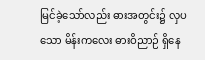မြင်ခဲ့သော်လည်း ဓားအတွင်း၌ လှပသော မိန်းကလေး ဓားဝိညာဉ် ရှိနေ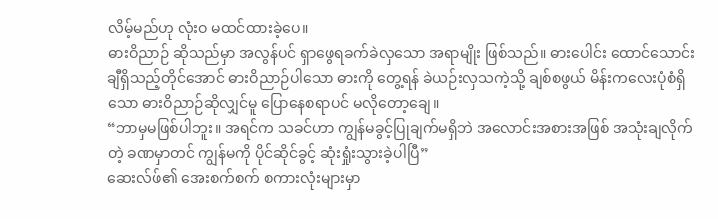လိမ့်မည်ဟု လုံးဝ မထင်ထားခဲ့ပေ။
ဓားဝိညာဉ် ဆိုသည်မှာ အလွန်ပင် ရှာဖွေရခက်ခဲလှသော အရာမျိုး ဖြစ်သည်။ ဓားပေါင်း ထောင်သောင်းချီရှိသည့်တိုင်အောင် ဓားဝိညာဉ်ပါသော ဓားကို တွေ့ရန် ခဲယဉ်းလှသကဲ့သို့ ချစ်စဖွယ် မိန်းကလေးပုံစံရှိသော ဓားဝိညာဉ်ဆိုလျှင်မူ ပြောနေစရာပင် မလိုတော့ချေ။
“ဘာမှမဖြစ်ပါဘူး။ အရင်က သခင်ဟာ ကျွန်မခွင့်ပြုချက်မရှိဘဲ အလောင်းအစားအဖြစ် အသုံးချလိုက်တဲ့ ခဏမှာတင် ကျွန်မကို ပိုင်ဆိုင်ခွင့် ဆုံးရှုံးသွားခဲ့ပါပြီ”
ဆေးလ်ဖ်၏ အေးစက်စက် စကားလုံးများမှာ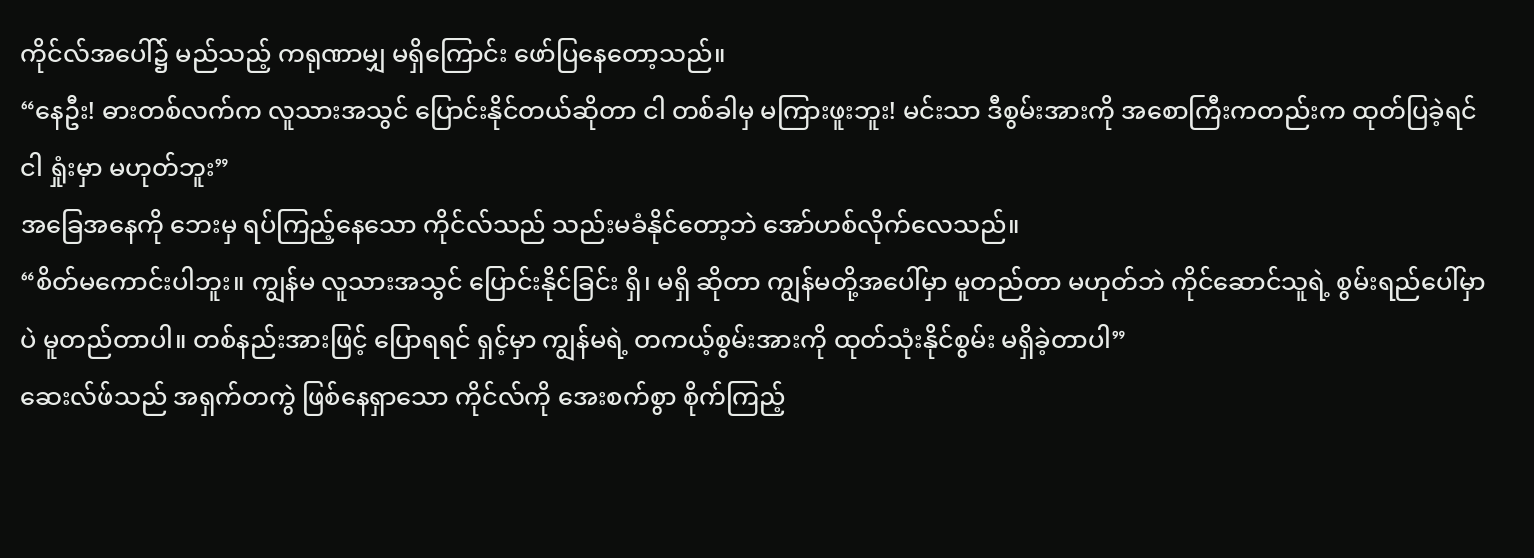ကိုင်လ်အပေါ်၌ မည်သည့် ကရုဏာမျှ မရှိကြောင်း ဖော်ပြနေတော့သည်။
“နေဦး! ဓားတစ်လက်က လူသားအသွင် ပြောင်းနိုင်တယ်ဆိုတာ ငါ တစ်ခါမှ မကြားဖူးဘူး! မင်းသာ ဒီစွမ်းအားကို အစောကြီးကတည်းက ထုတ်ပြခဲ့ရင် ငါ ရှုံးမှာ မဟုတ်ဘူး”
အခြေအနေကို ဘေးမှ ရပ်ကြည့်နေသော ကိုင်လ်သည် သည်းမခံနိုင်တော့ဘဲ အော်ဟစ်လိုက်လေသည်။
“စိတ်မကောင်းပါဘူး။ ကျွန်မ လူသားအသွင် ပြောင်းနိုင်ခြင်း ရှိ၊ မရှိ ဆိုတာ ကျွန်မတို့အပေါ်မှာ မူတည်တာ မဟုတ်ဘဲ ကိုင်ဆောင်သူရဲ့ စွမ်းရည်ပေါ်မှာပဲ မူတည်တာပါ။ တစ်နည်းအားဖြင့် ပြောရရင် ရှင့်မှာ ကျွန်မရဲ့ တကယ့်စွမ်းအားကို ထုတ်သုံးနိုင်စွမ်း မရှိခဲ့တာပါ”
ဆေးလ်ဖ်သည် အရှက်တကွဲ ဖြစ်နေရှာသော ကိုင်လ်ကို အေးစက်စွာ စိုက်ကြည့်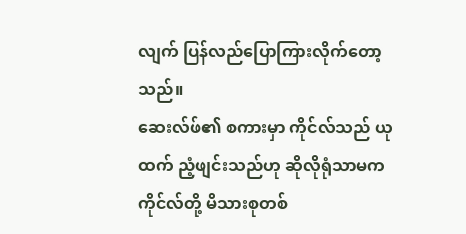လျက် ပြန်လည်ပြောကြားလိုက်တော့သည်။
ဆေးလ်ဖ်၏ စကားမှာ ကိုင်လ်သည် ယုထက် ညံ့ဖျင်းသည်ဟု ဆိုလိုရုံသာမက ကိုင်လ်တို့ မိသားစုတစ်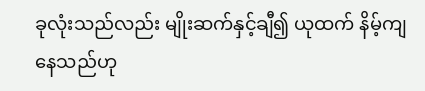ခုလုံးသည်လည်း မျိုးဆက်နှင့်ချီ၍ ယုထက် နိမ့်ကျနေသည်ဟု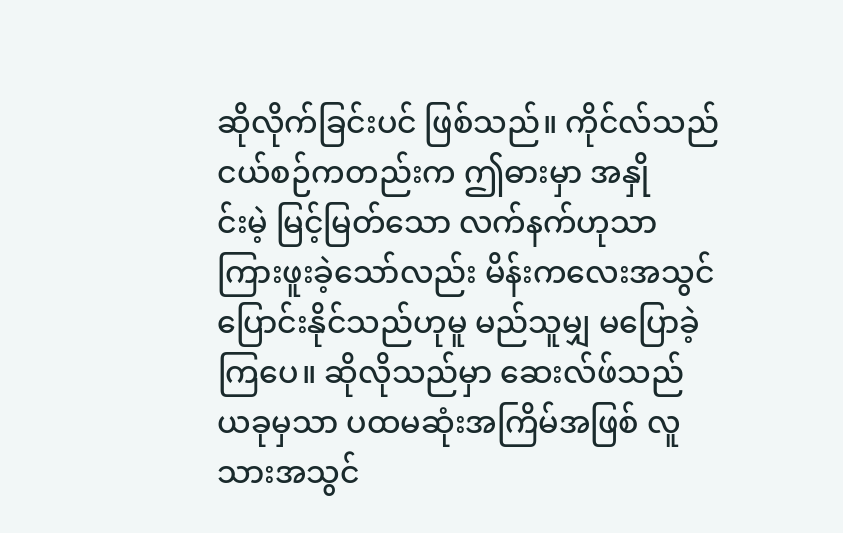ဆိုလိုက်ခြင်းပင် ဖြစ်သည်။ ကိုင်လ်သည် ငယ်စဉ်ကတည်းက ဤဓားမှာ အနှို
င်းမဲ့ မြင့်မြတ်သော လက်နက်ဟုသာ ကြားဖူးခဲ့သော်လည်း မိန်းကလေးအသွင် ပြောင်းနိုင်သည်ဟုမူ မည်သူမျှ မပြောခဲ့ကြပေ။ ဆိုလိုသည်မှာ ဆေးလ်ဖ်သည် ယခုမှသာ ပထမဆုံးအကြိမ်အဖြစ် လူသားအသွင်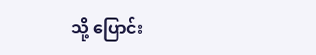သို့ ပြောင်း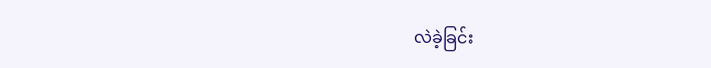လဲခဲ့ခြင်း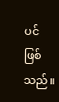ပင် ဖြစ်သည်။